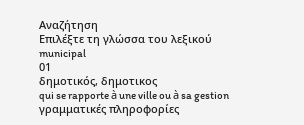Αναζήτηση
Επιλέξτε τη γλώσσα του λεξικού
municipal
01
δημοτικός, δημοτικος
qui se rapporte à une ville ou à sa gestion
γραμματικές πληροφορίες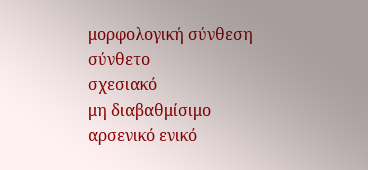μορφολογική σύνθεση
σύνθετο
σχεσιακό
μη διαβαθμίσιμο
αρσενικό ενικό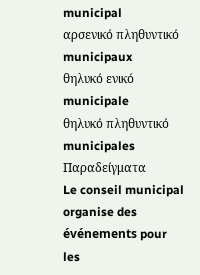municipal
αρσενικό πληθυντικό
municipaux
θηλυκό ενικό
municipale
θηλυκό πληθυντικό
municipales
Παραδείγματα
Le conseil municipal organise des événements pour les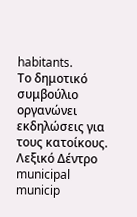habitants.
Το δημοτικό συμβούλιο οργανώνει εκδηλώσεις για τους κατοίκους.
Λεξικό Δέντρο
municipal
municip